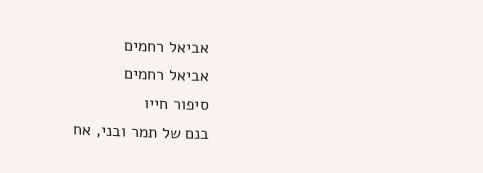אביאל רחמים
אביאל רחמים
סיפור חייו
בנם של תמר ובני, אח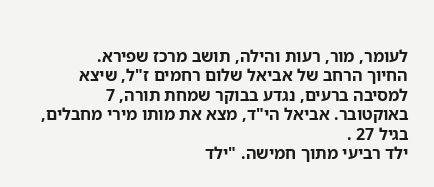לעומר, מור, רעות והילה, תושב מרכז שפירא.
החיוך הרחב של אביאל שלום רחמים ז"ל, שיצא למסיבה ברעים, נגדע בבוקר שמחת תורה, 7 באוקטובר. אביאל הי"ד, מצא את מותו מירי מחבלים, בגיל 27 .
ילד רביעי מתוך חמישה. "ילד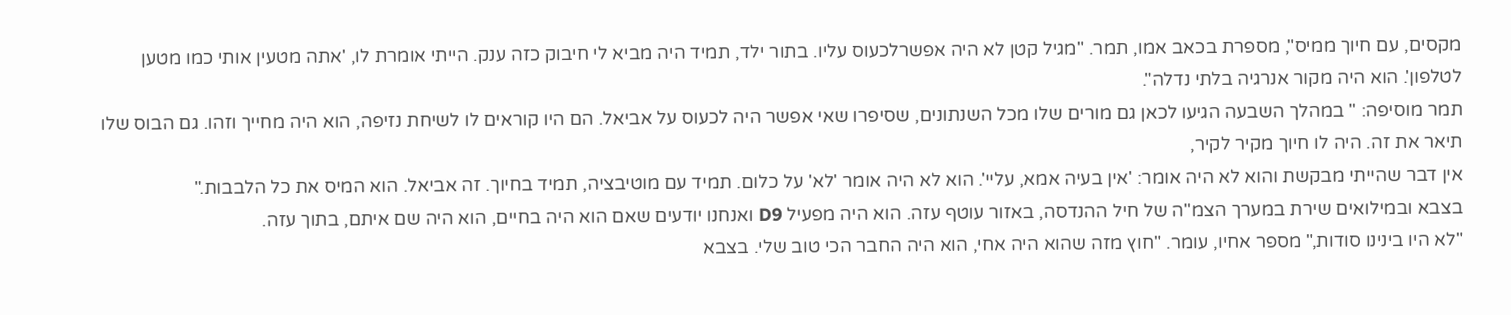מקסים, עם חיוך ממיס", מספרת בכאב אמו, תמר. "מגיל קטן לא היה אפשרלכעוס עליו. בתור ילד, תמיד היה מביא לי חיבוק כזה ענק. הייתי אומרת לו, 'אתה מטעין אותי כמו מטען לטלפון'. הוא היה מקור אנרגיה בלתי נדלה".
תמר מוסיפה: " במהלך השבעה הגיעו לכאן גם מורים שלו מכל השנתונים, שסיפרו שאי אפשר היה לכעוס על אביאל. הם היו קוראים לו לשיחת נזיפה, הוא היה מחייך וזהו. גם הבוס שלו תיאר את זה. היה לו חיוך מקיר לקיר,
אין דבר שהייתי מבקשת והוא לא היה אומר: 'אין בעיה אמא, עליי'. הוא לא היה אומר 'לא' על כלום. תמיד עם מוטיבציה, תמיד בחיוך. זה אביאל. הוא המיס את כל הלבבות."
בצבא ובמילואים שירת במערך הצמ"ה של חיל ההנדסה, באזור עוטף עזה. הוא היה מפעיל D9 ואנחנו יודעים שאם הוא היה בחיים, הוא היה שם איתם, בתוך עזה.
"לא היו בינינו סודות," מספר אחיו, עומר. "חוץ מזה שהוא היה אחי, הוא היה החבר הכי טוב שלי. בצבא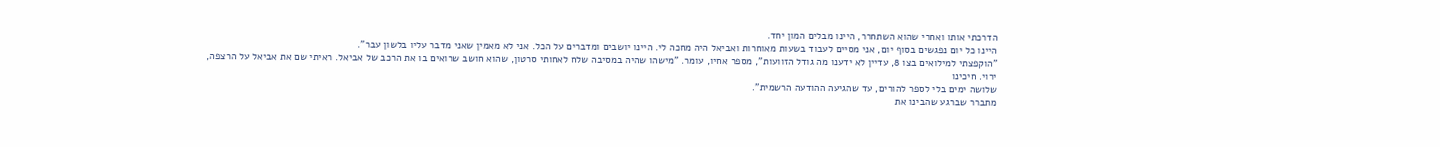הדרכתי אותו ואחרי שהוא השתחרר, היינו מבלים המון יחד.
היינו כל יום נפגשים בסוף יום, אני מסיים לעבוד בשעות מאוחרות ואביאל היה מחכה לי. היינו יושבים ומדברים על הכל. אני לא מאמין שאני מדבר עליו בלשון עבר".
"הוקפצתי למילואים בצו 8, עדיין לא ידענו מה גודל הזוועות", מספר אחיו, עומר. "מישהו שהיה במסיבה שלח לאחותי סרטון, שהוא חושב שרואים בו את הרכב של אביאל. ראיתי שם את אביאל על הרצפה, ירוי. חיכינו
שלושה ימים בלי לספר להורים, עד שהגיעה ההודעה הרשמית".
מתברר שברגע שהבינו את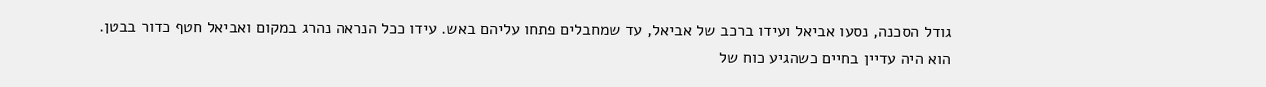גודל הסכנה, נסעו אביאל ועידו ברכב של אביאל, עד שמחבלים פתחו עליהם באש. עידו ככל הנראה נהרג במקום ואביאל חטף כדור בבטן.
הוא היה עדיין בחיים כשהגיע כוח של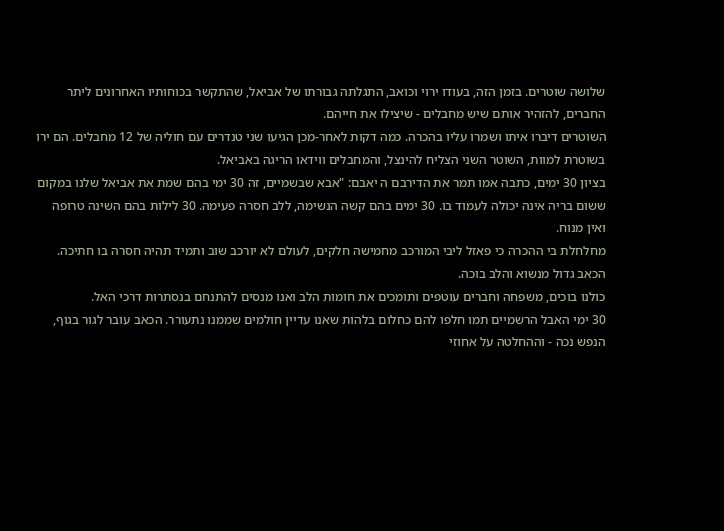שלושה שוטרים. בזמן הזה, בעודו ירוי וכואב, התגלתה גבורתו של אביאל, שהתקשר בכוחותיו האחרונים ליתר החברים, להזהיר אותם שיש מחבלים - שיצילו את חייהם.
השוטרים דיברו איתו ושמרו עליו בהכרה. כמה דקות לאחר-מכן הגיעו שני טנדרים עם חוליה של 12 מחבלים. הם ירו בשוטרת למוות, השוטר השני הצליח להינצל, והמחבלים ווידאו הריגה באביאל.
בציון 30 ימים, כתבה אמו תמר את הדירבם ה יאבם: "אבא שבשמיים, זה 30 ימי בהם שמת את אביאל שלנו במקום ששום בריה אינה יכולה לעמוד בו. 30 ימים בהם קשה הנשימה, ללב חסרה פעימה. 30 לילות בהם השינה טרופה ואין מנוח.
מחלחלת בי ההכרה כי פאזל ליבי המורכב מחמישה חלקים, לעולם לא יורכב שוב ותמיד תהיה חסרה בו חתיכה. הכאב גדול מנשוא והלב בוכה.
כולנו בוכים, משפחה וחברים עוטפים ותומכים את חומות הלב ואנו מנסים להתנחם בנסתרות דרכי האל.
30 ימי האבל הרשמיים תמו חלפו להם כחלום בלהות שאנו עדיין חולמים שממנו נתעורר. הכאב עובר לגור בגוף, הנפש נכה - וההחלטה על אחוזי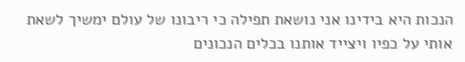הנכות היא בידינו אני נושאת תפילה כי ריבונו של עולם ימשיך לשאת אותי על כפיו ויצייד אותנו בכלים הנכונים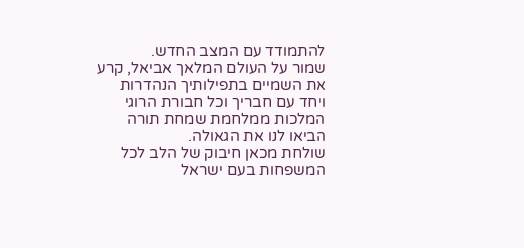להתמודד עם המצב החדש.
שמור על העולם המלאך אביאל, קרע את השמיים בתפילותיך הנהדרות ויחד עם חבריך וכל חבורת הרוגי המלכות ממלחמת שמחת תורה הביאו לנו את הגאולה.
שולחת מכאן חיבוק של הלב לכל המשפחות בעם ישראל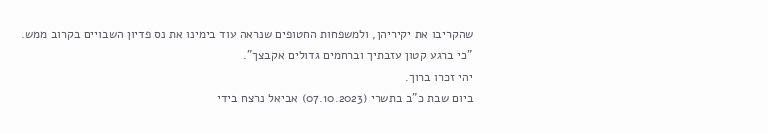שהקריבו את יקיריהן, ולמשפחות החטופים שנראה עוד בימינו את נס פדיון השבויים בקרוב ממש.
"כי ברגע קטון עזבתיך וברחמים גדולים אקבצך".
יהי זכרו ברוך.
ביום שבת כ"ב בתשרי (07.10.2023) אביאל נרצח בידי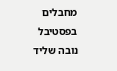מחבלים בפסטיבל נובה שליד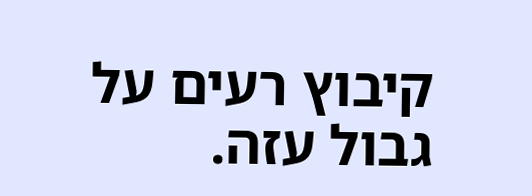קיבוץ רעים על גבול עזה.